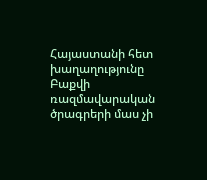Հայաստանի հետ խաղաղությունը Բաքվի ռազմավարական ծրագրերի մաս չի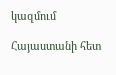կազմում

Հայաստանի հետ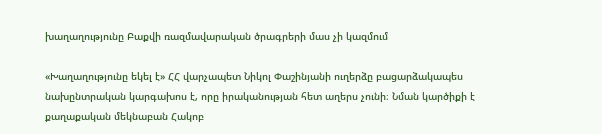խաղաղությունը Բաքվի ռազմավարական ծրագրերի մաս չի կազմում

«Խաղաղությունը եկել է» ՀՀ վարչապետ Նիկոլ Փաշինյանի ուղերձը բացարձակապես նախընտրական կարգախոս է, որը իրականության հետ աղերս չունի։ Նման կարծիքի է քաղաքական մեկնաբան Հակոբ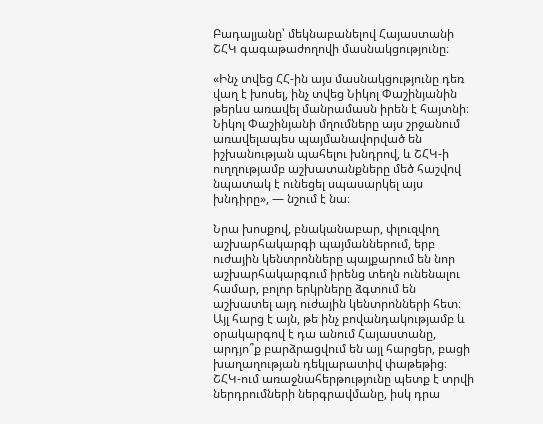Բադալյանը՝ մեկնաբանելով Հայաստանի ՇՀԿ գագաթաժողովի մասնակցությունը։

«Ինչ տվեց ՀՀ-ին այս մասնակցությունը դեռ վաղ է խոսել, ինչ տվեց Նիկոլ Փաշինյանին թերևս առավել մանրամասն իրեն է հայտնի։ Նիկոլ Փաշինյանի մղումները այս շրջանում առավելապես պայմանավորված են իշխանության պահելու խնդրով, և ՇՀԿ-ի ուղղությամբ աշխատանքները մեծ հաշվով նպատակ է ունեցել սպասարկել այս խնդիրը», — նշում է նա։

Նրա խոսքով, բնականաբար, փլուզվող աշխարհակարգի պայմաններում, երբ ուժային կենտրոնները պայքարում են նոր աշխարհակարգում իրենց տեղն ունենալու համար, բոլոր երկրները ձգտում են աշխատել այդ ուժային կենտրոնների հետ։ Այլ հարց է այն, թե ինչ բովանդակությամբ և օրակարգով է դա անում Հայաստանը, արդյո՞ք բարձրացվում են այլ հարցեր, բացի խաղաղության դեկլարատիվ փաթեթից։ ՇՀԿ-ում առաջնահերթությունը պետք է տրվի ներդրումների ներգրավմանը, իսկ դրա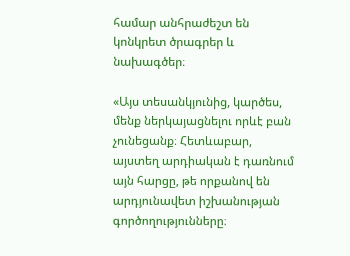համար անհրաժեշտ են կոնկրետ ծրագրեր և նախագծեր։

«Այս տեսանկյունից, կարծես, մենք ներկայացնելու որևէ բան չունեցանք։ Հետևաբար, այստեղ արդիական է դառնում այն հարցը, թե որքանով են արդյունավետ իշխանության գործողությունները։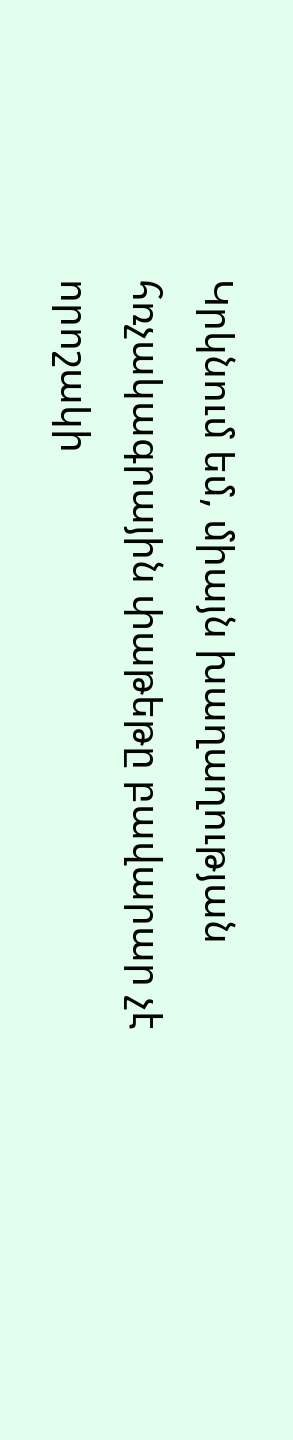Կրկնում եմ, միայն խաղաղության հռչակագրային փաթեթը բավարար չէ որոշակի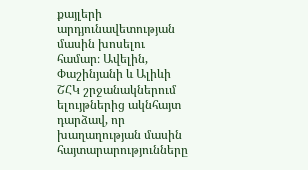քայլերի արդյունավետության մասին խոսելու համար։ Ավելին, Փաշինյանի և Ալիևի ՇՀԿ շրջանակներում ելույթներից ակնհայտ դարձավ, որ խաղաղության մասին հայտարարությունները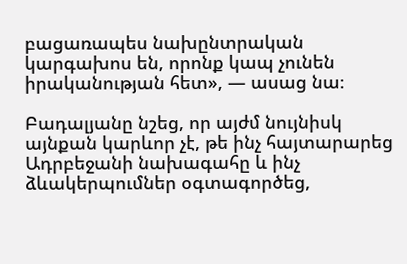բացառապես նախընտրական կարգախոս են, որոնք կապ չունեն իրականության հետ», — ասաց նա։

Բադալյանը նշեց, որ այժմ նույնիսկ այնքան կարևոր չէ, թե ինչ հայտարարեց Ադրբեջանի նախագահը և ինչ ձևակերպումներ օգտագործեց,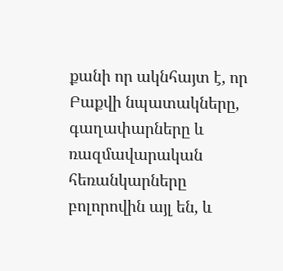քանի որ ակնհայտ է, որ Բաքվի նպատակները, գաղափարները և ռազմավարական հեռանկարները բոլորովին այլ են, և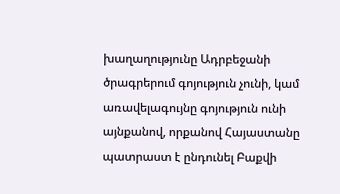խաղաղությունը Ադրբեջանի ծրագրերում գոյություն չունի, կամ առավելագույնը գոյություն ունի այնքանով, որքանով Հայաստանը պատրաստ է ընդունել Բաքվի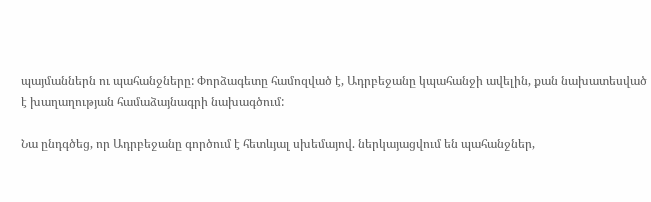պայմաններն ու պահանջները: Փորձագետը համոզված է, Ադրբեջանը կպահանջի ավելին, քան նախատեսված է խաղաղության համաձայնագրի նախագծում:

Նա ընդգծեց, որ Ադրբեջանը գործում է հետևյալ սխեմայով. ներկայացվում են պահանջներ,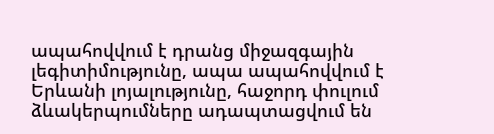ապահովվում է դրանց միջազգային լեգիտիմությունը, ապա ապահովվում է Երևանի լոյալությունը, հաջորդ փուլում ձևակերպումները ադապտացվում են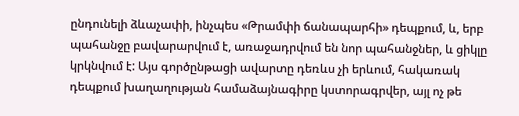ընդունելի ձևաչափի, ինչպես «Թրամփի ճանապարհի» դեպքում, և, երբ պահանջը բավարարվում է, առաջադրվում են նոր պահանջներ, և ցիկլը կրկնվում է: Այս գործընթացի ավարտը դեռևս չի երևում, հակառակ դեպքում խաղաղության համաձայնագիրը կստորագրվեր, այլ ոչ թե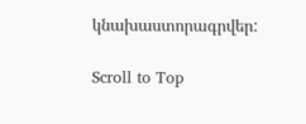կնախաստորագրվեր:

Scroll to Top